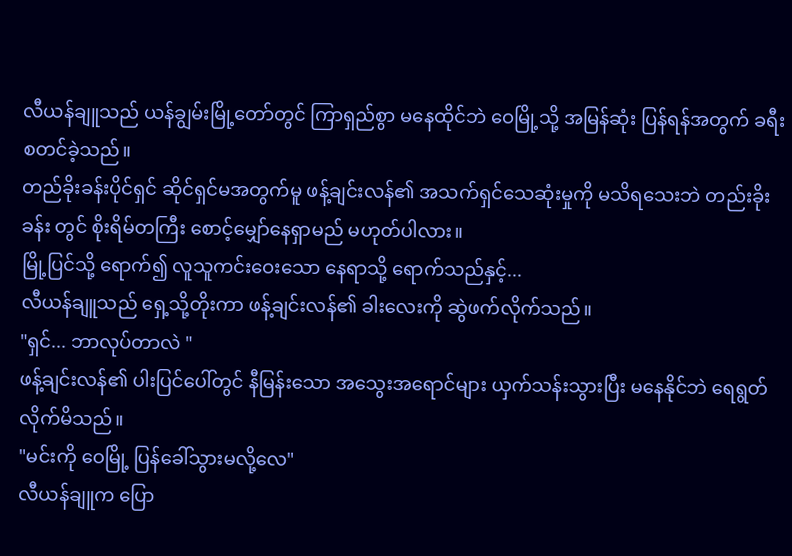လီယန်ချူသည် ယန်ချွမ်းမြို့တော်တွင် ကြာရှည်စွာ မနေထိုင်ဘဲ ဝေမြို့သို့ အမြန်ဆုံး ပြန်ရန်အတွက် ခရီးစတင်ခဲ့သည်။
တည်ခိုးခန်းပိုင်ရှင် ဆိုင်ရှင်မအတွက်မူ ဖန့်ချင်းလန်၏ အသက်ရှင်သေဆုံးမှုကို မသိရသေးဘဲ တည်းခိုးခန်း တွင် စိုးရိမ်တကြီး စောင့်မျှော်နေရှာမည် မဟုတ်ပါလား။
မြို့ပြင်သို့ ရောက်၍ လူသူကင်းဝေးသော နေရာသို့ ရောက်သည်နှင့်...
လီယန်ချူသည် ရှေ့သို့တိုးကာ ဖန့်ချင်းလန်၏ ခါးလေးကို ဆွဲဖက်လိုက်သည်။
"ရှင်... ဘာလုပ်တာလဲ "
ဖန့်ချင်းလန်၏ ပါးပြင်ပေါ်တွင် နီမြန်းသော အသွေးအရောင်များ ယှက်သန်းသွားပြီး မနေနိုင်ဘဲ ရေရွတ်လိုက်မိသည်။
"မင်းကို ဝေမြို့ ပြန်ခေါ်သွားမလို့လေ"
လီယန်ချူက ပြော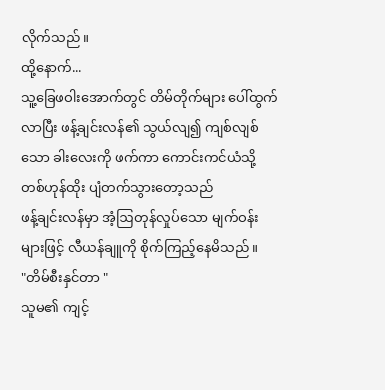လိုက်သည်။
ထို့နောက်...
သူ့ခြေဖဝါးအောက်တွင် တိမ်တိုက်များ ပေါ်ထွက်လာပြီး ဖန့်ချင်းလန်၏ သွယ်လျ၍ ကျစ်လျစ်သော ခါးလေးကို ဖက်ကာ ကောင်းကင်ယံသို့ တစ်ဟုန်ထိုး ပျံတက်သွားတော့သည်
ဖန့်ချင်းလန်မှာ အံ့ဩတုန်လှုပ်သော မျက်ဝန်းများဖြင့် လီယန်ချူကို စိုက်ကြည့်နေမိသည်။
"တိမ်စီးနှင်တာ "
သူမ၏ ကျင့်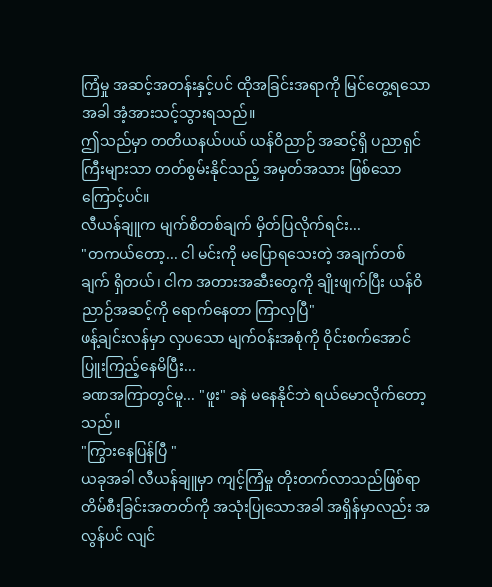ကြံမှု အဆင့်အတန်းနှင့်ပင် ထိုအခြင်းအရာကို မြင်တွေ့ရသောအခါ အံ့အားသင့်သွားရသည်။
ဤသည်မှာ တတိယနယ်ပယ် ယန်ဝိညာဉ် အဆင့်ရှိ ပညာရှင်ကြီးများသာ တတ်စွမ်းနိုင်သည့် အမှတ်အသား ဖြစ်သောကြောင့်ပင်။
လီယန်ချူက မျက်စိတစ်ချက် မှိတ်ပြလိုက်ရင်း...
"တကယ်တော့... ငါ မင်းကို မပြောရသေးတဲ့ အချက်တစ်ချက် ရှိတယ်၊ ငါက အတားအဆီးတွေကို ချိုးဖျက်ပြီး ယန်ဝိညာဉ်အဆင့်ကို ရောက်နေတာ ကြာလှပြီ"
ဖန့်ချင်းလန်မှာ လှပသော မျက်ဝန်းအစုံကို ဝိုင်းစက်အောင် ပြူးကြည့်နေမိပြီး...
ခဏအကြာတွင်မူ... "ဖူး" ခနဲ မနေနိုင်ဘဲ ရယ်မောလိုက်တော့သည်။
"ကြွားနေပြန်ပြီ "
ယခုအခါ လီယန်ချူမှာ ကျင့်ကြံမှု တိုးတက်လာသည်ဖြစ်ရာ တိမ်စီးခြင်းအတတ်ကို အသုံးပြုသောအခါ အရှိန်မှာလည်း အလွန်ပင် လျင်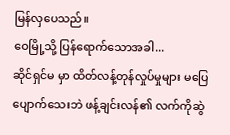မြန်လှပေသည်။
ဝေမြို့သို့ ပြန်ရောက်သောအခါ...
ဆိုင်ရှင်မ မှာ ထိတ်လန့်တုန်လှုပ်မှုများ မပြေပျောက်သေးဘဲ ဖန့်ချင်းလန်၏ လက်ကိုဆွဲ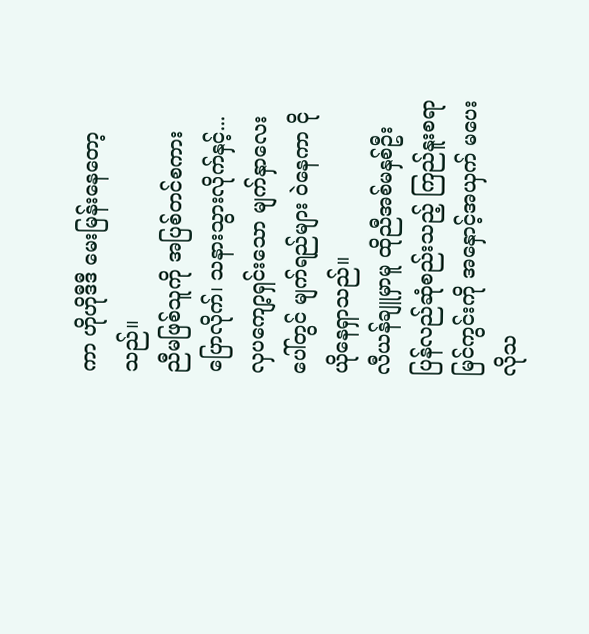ကာ ဟိုဟိုဒီဒီ မေးမြန်းနေတော့သည်။
ညီမဖြစ်သူကို အပြစ်တင်စကား ပြောလိုက်၊ သနားသွားလိုက်နှင့်...
လှပကျော့ရှင်းသော မျက်နှာလေးပေါ်တွင် မျက်ရည်များ ဝဲနေကာ ငိုယိုနေရှာသည်။
လီယန်ချူမှာမူ ထိုညီအစ်မနှစ်ဦး ပြန်လည်ဆုံစည်းသည့် ကြည်နူးစရာ မြင်ကွင်းကို အနှောင့်အယှက် မပေးလိုသ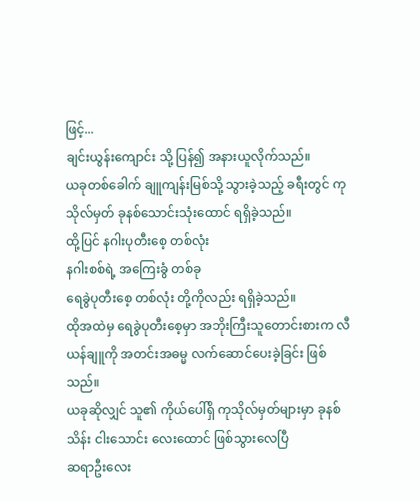ဖြင့်...
ချင်းယွန်းကျောင်း သို့ ပြန်၍ အနားယူလိုက်သည်။
ယခုတစ်ခေါက် ချူကျန်းမြစ်သို့ သွားခဲ့သည့် ခရီးတွင် ကုသိုလ်မှတ် ခုနစ်သောင်းသုံးထောင် ရရှိခဲ့သည်။
ထို့ပြင် နဂါးပုတီးစေ့ တစ်လုံး
နဂါးစစ်ရဲ့ အကြေးခွံ တစ်ခု
ရေခွဲပုတီးစေ့ တစ်လုံး တို့ကိုလည်း ရရှိခဲ့သည်။
ထိုအထဲမှ ရေခွဲပုတီးစေ့မှာ အဘိုးကြီးသူတောင်းစားက လီယန်ချူကို အတင်းအဓမ္မ လက်ဆောင်ပေးခဲ့ခြင်း ဖြစ်သည်။
ယခုဆိုလျှင် သူ၏ ကိုယ်ပေါ်ရှိ ကုသိုလ်မှတ်များမှာ ခုနစ်သိန်း ငါးသောင်း လေးထောင် ဖြစ်သွားလေပြီ
ဆရာဦးလေး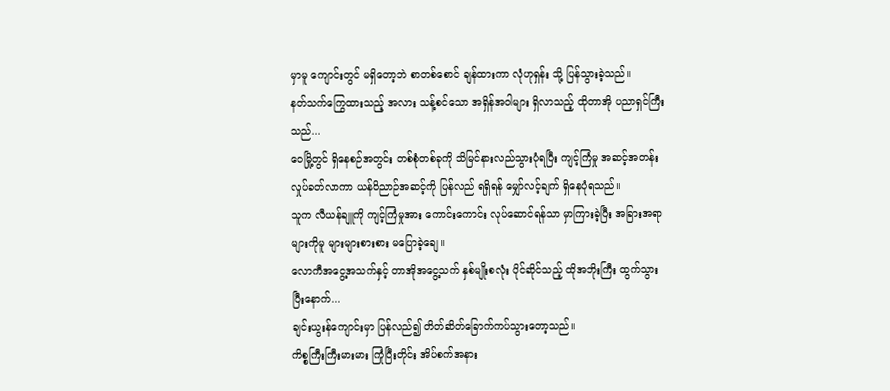မှာမူ ကျောင်းတွင် မရှိတော့ဘဲ စာတစ်စောင် ချန်ထားကာ လုံဟုရှန်း သို့ ပြန်သွားခဲ့သည်။
နတ်သက်ကြွေထားသည့် အလား သန့်စင်သော အရှိန်အဝါများ ရှိလာသည့် ထိုတာအို ပညာရှင်ကြီးသည်...
ဝေမြို့တွင် ရှိနေစဉ်အတွင်း တစ်စုံတစ်ခုကို သိမြင်နားလည်သွားပုံရပြီး ကျင့်ကြံမှု အဆင့်အတန်း လှုပ်ခတ်လာကာ ယန်ဝိညာဉ်အဆင့်ကို ပြန်လည် ရရှိရန် မျှော်လင့်ချက် ရှိနေပုံရသည်။
သူက လီယန်ချူကို ကျင့်ကြံမှုအား ကောင်းကောင်း လုပ်ဆောင်ရန်သာ မှာကြားခဲ့ပြီး အခြားအရာများကိုမူ များများစားစား မပြောခဲ့ချေ။
လောကီအငွေ့အသက်နှင့် တာအိုအငွေ့သက် နှစ်မျိုးစလုံး ပိုင်ဆိုင်သည့် ထိုအဘိုးကြီး ထွက်သွားပြီးနောက်...
ချင်းယွးန်ကျောင်းမှာ ပြန်လည်၍ တိတ်ဆိတ်ခြောက်ကပ်သွားတော့သည်။
ကိစ္စကြီးကြီးမားမား ကြုံပြီးတိုင်း အိပ်စက်အနား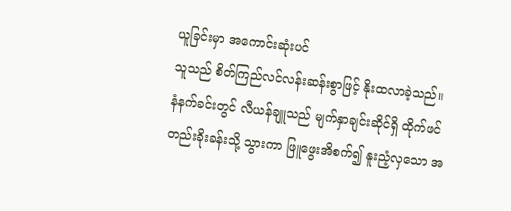ယူခြင်းမှာ အကောင်းဆုံးပင်
သူသည် စိတ်ကြည်လင်လန်းဆန်းစွာဖြင့် နိုးထလာခဲ့သည်။
နံနက်ခင်းတွင် လီယန်ချူသည် မျက်နှာချင်းဆိုင်ရှိ ထိုက်ဖင်တည်းခိုးခန်းသို့ သွားကာ ဖြူဖွေးအိစက်၍ နူးညံ့လှသော အ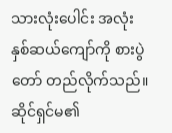သားလုံးပေါင်း အလုံးနှစ်ဆယ်ကျော်ကို စားပွဲတော် တည်လိုက်သည်။
ဆိုင်ရှင်မ၏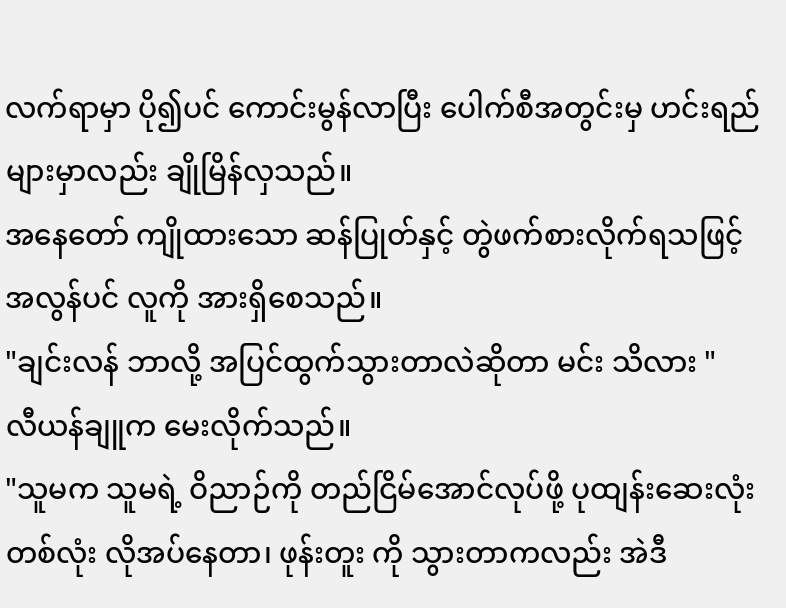လက်ရာမှာ ပို၍ပင် ကောင်းမွန်လာပြီး ပေါက်စီအတွင်းမှ ဟင်းရည်များမှာလည်း ချိုမြိန်လှသည်။
အနေတော် ကျိုထားသော ဆန်ပြုတ်နှင့် တွဲဖက်စားလိုက်ရသဖြင့် အလွန်ပင် လူကို အားရှိစေသည်။
"ချင်းလန် ဘာလို့ အပြင်ထွက်သွားတာလဲဆိုတာ မင်း သိလား "
လီယန်ချူက မေးလိုက်သည်။
"သူမက သူမရဲ့ ဝိညာဉ်ကို တည်ငြိမ်အောင်လုပ်ဖို့ ပုထျန်းဆေးလုံး တစ်လုံး လိုအပ်နေတာ၊ ဖုန်းတူး ကို သွားတာကလည်း အဲဒီ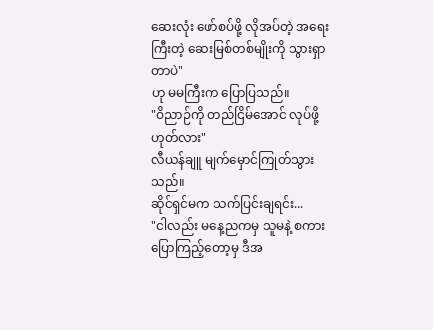ဆေးလုံး ဖော်စပ်ဖို့ လိုအပ်တဲ့ အရေးကြီးတဲ့ ဆေးမြစ်တစ်မျိုးကို သွားရှာတာပဲ"
ဟု မမကြီးက ပြောပြသည်။
"ဝိညာဉ်ကို တည်ငြိမ်အောင် လုပ်ဖို့ ဟုတ်လား"
လီယန်ချူ မျက်မှောင်ကြုတ်သွားသည်။
ဆိုင်ရှင်မက သက်ပြင်းချရင်း...
"ငါလည်း မနေ့ညကမှ သူမနဲ့ စကားပြောကြည့်တော့မှ ဒီအ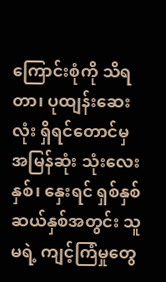ကြောင်းစုံကို သိရတာ၊ ပုထျန်းဆေးလုံး ရှိရင်တောင်မှ အမြန်ဆုံး သုံးလေးနှစ်၊ နှေးရင် ရှစ်နှစ် ဆယ်နှစ်အတွင်း သူမရဲ့ ကျင့်ကြံမှုတွေ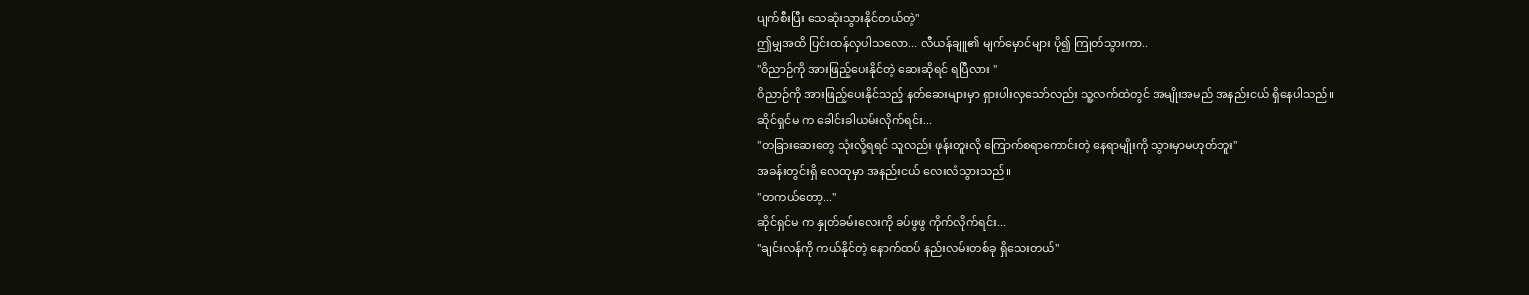ပျက်စီးပြီး သေဆုံးသွားနိုင်တယ်တဲ့"
ဤမျှအထိ ပြင်းထန်လှပါသလော... လီယန်ချူ၏ မျက်မှောင်များ ပို၍ ကြုတ်သွားကာ..
"ဝိညာဉ်ကို အားဖြည့်ပေးနိုင်တဲ့ ဆေးဆိုရင် ရပြီလား "
ဝိညာဉ်ကို အားဖြည့်ပေးနိုင်သည့် နတ်ဆေးများမှာ ရှားပါးလှသော်လည်း သူ့လက်ထဲတွင် အမျိုးအမည် အနည်းငယ် ရှိနေပါသည်။
ဆိုင်ရှင်မ က ခေါင်းခါယမ်းလိုက်ရင်း...
"တခြားဆေးတွေ သုံးလို့ရရင် သူလည်း ဖုန်းတူးလို ကြောက်စရာကောင်းတဲ့ နေရာမျိုးကို သွားမှာမဟုတ်ဘူး"
အခန်းတွင်းရှိ လေထုမှာ အနည်းငယ် လေးလံသွားသည်။
"တကယ်တော့..."
ဆိုင်ရှင်မ က နှုတ်ခမ်းလေးကို ခပ်ဖွဖွ ကိုက်လိုက်ရင်း...
"ချင်းလန်ကို ကယ်နိုင်တဲ့ နောက်ထပ် နည်းလမ်းတစ်ခု ရှိသေးတယ်"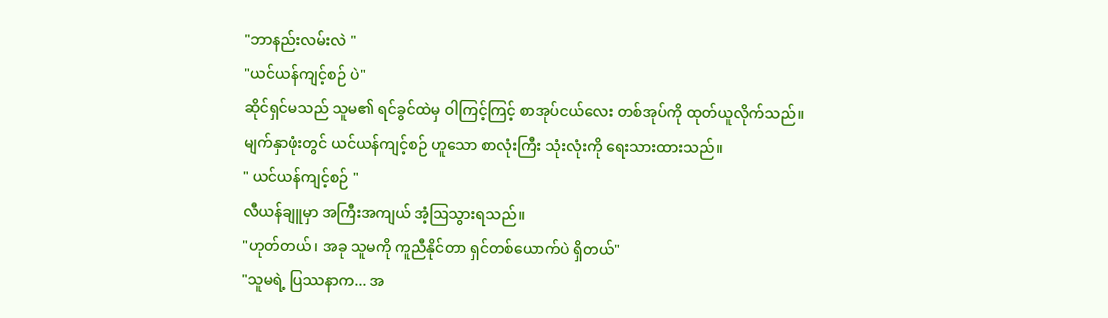"ဘာနည်းလမ်းလဲ "
"ယင်ယန်ကျင့်စဉ် ပဲ"
ဆိုင်ရှင်မသည် သူမ၏ ရင်ခွင်ထဲမှ ဝါကြင့်ကြင့် စာအုပ်ငယ်လေး တစ်အုပ်ကို ထုတ်ယူလိုက်သည်။
မျက်နှာဖုံးတွင် ယင်ယန်ကျင့်စဉ် ဟူသော စာလုံးကြီး သုံးလုံးကို ရေးသားထားသည်။
" ယင်ယန်ကျင့်စဉ် "
လီယန်ချူမှာ အကြီးအကျယ် အံ့ဩသွားရသည်။
"ဟုတ်တယ်၊ အခု သူမကို ကူညီနိုင်တာ ရှင်တစ်ယောက်ပဲ ရှိတယ်"
"သူမရဲ့ ပြဿနာက... အ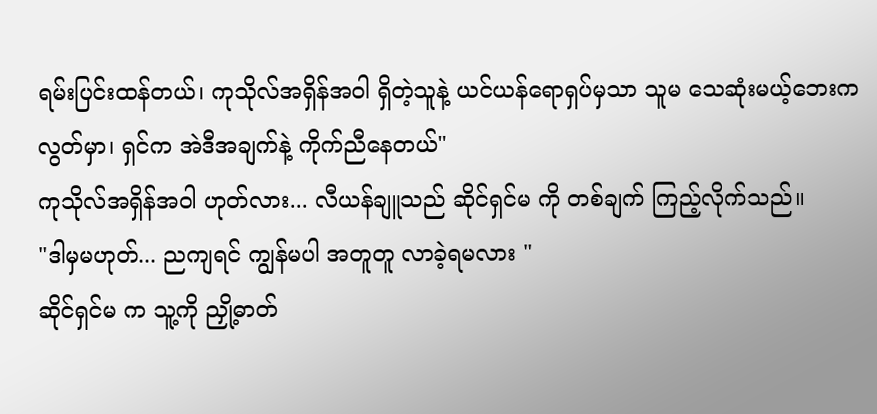ရမ်းပြင်းထန်တယ်၊ ကုသိုလ်အရှိန်အဝါ ရှိတဲ့သူနဲ့ ယင်ယန်ရောရှပ်မှသာ သူမ သေဆုံးမယ့်ဘေးက လွတ်မှာ၊ ရှင်က အဲဒီအချက်နဲ့ ကိုက်ညီနေတယ်"
ကုသိုလ်အရှိန်အဝါ ဟုတ်လား... လီယန်ချူသည် ဆိုင်ရှင်မ ကို တစ်ချက် ကြည့်လိုက်သည်။
"ဒါမှမဟုတ်... ညကျရင် ကျွန်မပါ အတူတူ လာခဲ့ရမလား "
ဆိုင်ရှင်မ က သူ့ကို ညှို့ဓာတ်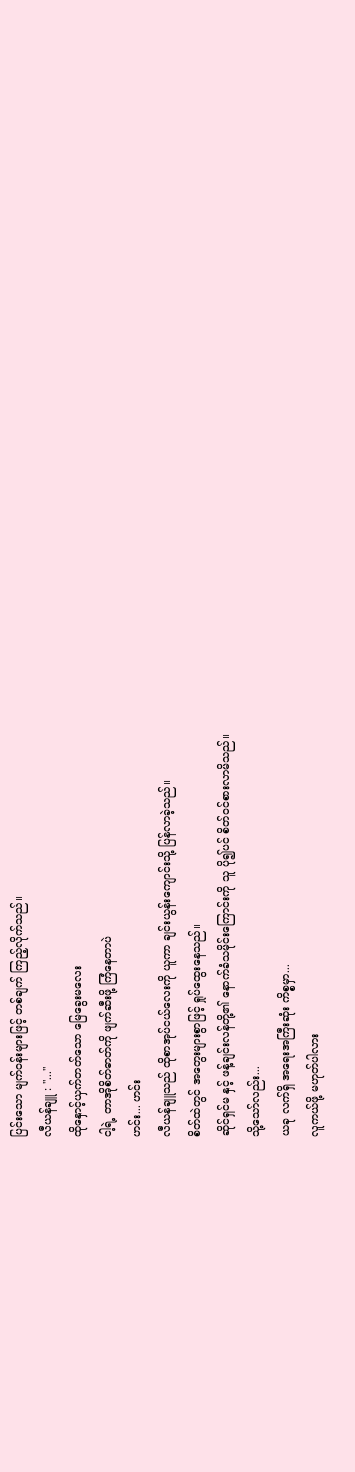ပြင်းသော မျက်ဝန်းများဖြင့် တစ်ချက် ကြည့်လိုက်သည်။
လီယန်ချူ : "..."
ထိုနှောင့်ယှက်တတ်သော မြေခွေးမလေး
ငါ့ရဲ့ တာအိုစိတ်ဓာတ်ကို ဖျက်ဆီးဖို့ ကြံနေတာပဲ
ဟင်း... ဟင်း
လီယန်ချူသည် ထိုစာအုပ်ငယ်လေးကို ယူကာ ချင်းယွန်းကျောင်းသို့ ပြန်လာခဲ့သည်။
စိတ်ထဲတွင် အတွေးများစွာဖြင့် ရှုပ်ထွေးနေသည်။
ဆိုင်ရှင်မ နှင့် ဖန့်ချင်းလန်တို့၏ နောက်ခံသမိုင်းကြောင်းကို သူ ပို၍ပင် စိတ်ဝင်စားလာမိသည်။
သို့သော်လည်း...
ယခု လက်ရှိ အရေးအကြီးဆုံး ကိစ္စမှာ...
လူကယ်ဖို့ မဟုတ်ပါလား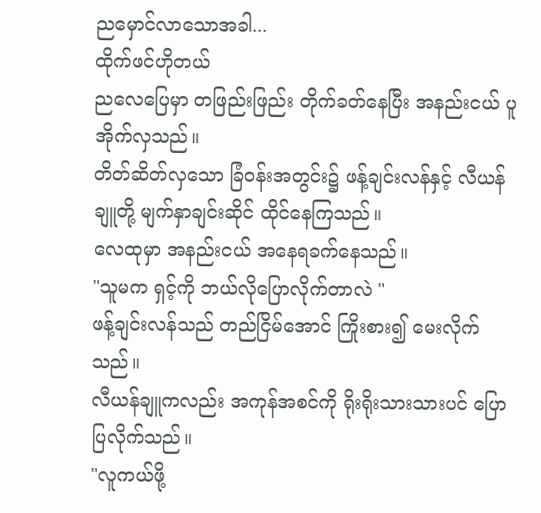ညမှောင်လာသောအခါ...
ထိုက်ဖင်ဟိုတယ်
ညလေပြေမှာ တဖြည်းဖြည်း တိုက်ခတ်နေပြီး အနည်းငယ် ပူအိုက်လှသည်။
တိတ်ဆိတ်လှသော ခြံဝန်းအတွင်း၌ ဖန့်ချင်းလန်နှင့် လီယန်ချူတို့ မျက်နှာချင်းဆိုင် ထိုင်နေကြသည်။
လေထုမှာ အနည်းငယ် အနေရခက်နေသည်။
"သူမက ရှင့်ကို ဘယ်လိုပြောလိုက်တာလဲ "
ဖန့်ချင်းလန်သည် တည်ငြိမ်အောင် ကြိုးစား၍ မေးလိုက်သည်။
လီယန်ချူကလည်း အကုန်အစင်ကို ရိုးရိုးသားသားပင် ပြောပြလိုက်သည်။
"လူကယ်ဖို့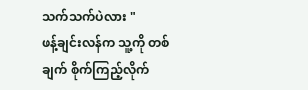သက်သက်ပဲလား "
ဖန့်ချင်းလန်က သူ့ကို တစ်ချက် စိုက်ကြည့်လိုက်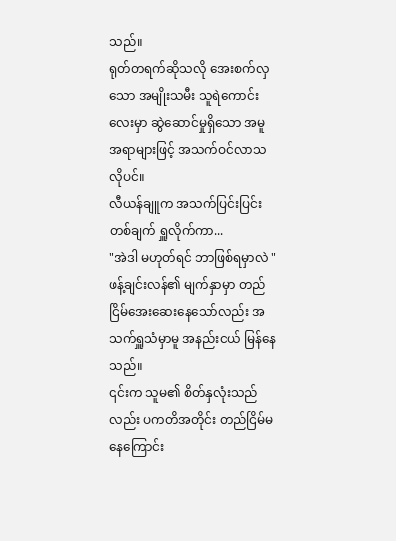သည်။
ရုတ်တရက်ဆိုသလို အေးစက်လှသော အမျိုးသမီး သူရဲကောင်းလေးမှာ ဆွဲဆောင်မှုရှိသော အမူအရာများဖြင့် အသက်ဝင်လာသလိုပင်။
လီယန်ချူက အသက်ပြင်းပြင်းတစ်ချက် ရှူလိုက်ကာ...
"အဲဒါ မဟုတ်ရင် ဘာဖြစ်ရမှာလဲ "
ဖန့်ချင်းလန်၏ မျက်နှာမှာ တည်ငြိမ်အေးဆေးနေသော်လည်း အသက်ရှူသံမှာမူ အနည်းငယ် မြန်နေသည်။
၎င်းက သူမ၏ စိတ်နှလုံးသည်လည်း ပကတိအတိုင်း တည်ငြိမ်မနေကြောင်း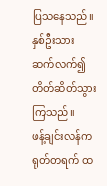ပြသနေသည်။
နှစ်ဦးသား ဆက်လက်၍ တိတ်ဆိတ်သွားကြသည်။
ဖန့်ချင်းလန်က ရုတ်တရက် ထ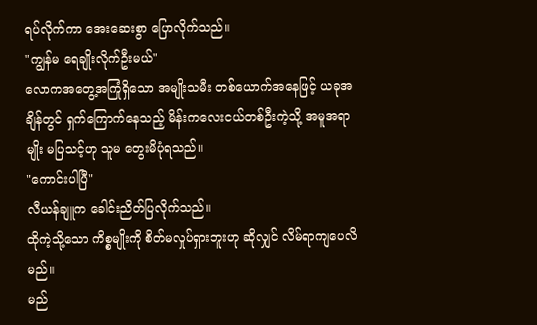ရပ်လိုက်ကာ အေးဆေးစွာ ပြောလိုက်သည်။
"ကျွန်မ ရေချိုးလိုက်ဦးမယ်"
လောကအတွေ့အကြုံရှိသော အမျိုးသမီး တစ်ယောက်အနေဖြင့် ယခုအချိန်တွင် ရှက်ကြောက်နေသည့် မိန်းကလေးငယ်တစ်ဦးကဲ့သို့ အမူအရာမျိုး မပြသင့်ဟု သူမ တွေးမိပုံရသည်။
"ကောင်းပါပြီ"
လီယန်ချူက ခေါင်းညိတ်ပြလိုက်သည်။
ထိုကဲ့သို့သော ကိစ္စမျိုးကို စိတ်မလှုပ်ရှားဘူးဟု ဆိုလျှင် လိမ်ရာကျပေလိမည်။
မည်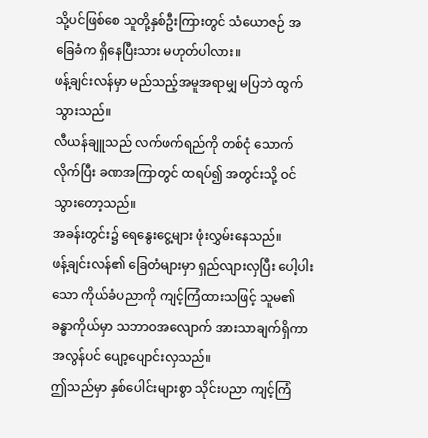သို့ပင်ဖြစ်စေ သူတို့နှစ်ဦးကြားတွင် သံယောဇဉ် အခြေခံက ရှိနေပြီးသား မဟုတ်ပါလား။
ဖန့်ချင်းလန်မှာ မည်သည့်အမူအရာမျှ မပြဘဲ ထွက်သွားသည်။
လီယန်ချူသည် လက်ဖက်ရည်ကို တစ်ငုံ သောက်လိုက်ပြီး ခဏအကြာတွင် ထရပ်၍ အတွင်းသို့ ဝင်သွားတော့သည်။
အခန်းတွင်း၌ ရေနွေးငွေ့များ ဖုံးလွှမ်းနေသည်။
ဖန့်ချင်းလန်၏ ခြေတံများမှာ ရှည်လျားလှပြီး ပေါ့ပါးသော ကိုယ်ခံပညာကို ကျင့်ကြံထားသဖြင့် သူမ၏ ခန္ဓာကိုယ်မှာ သဘာဝအလျောက် အားသာချက်ရှိကာ အလွန်ပင် ပျော့ပျောင်းလှသည်။
ဤသည်မှာ နှစ်ပေါင်းများစွာ သိုင်းပညာ ကျင့်ကြံ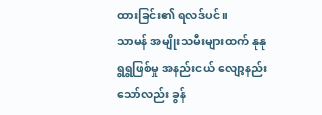ထားခြင်း၏ ရလဒ်ပင်။
သာမန် အမျိုးသမီးများထက် နုနုရွရွဖြစ်မှု အနည်းငယ် လျော့နည်းသော်လည်း ခွန်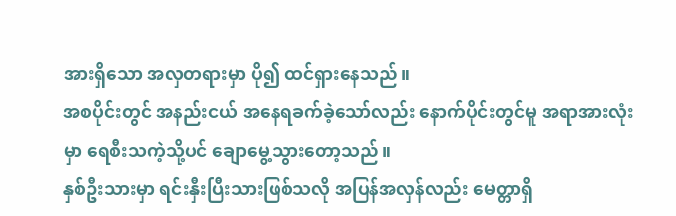အားရှိသော အလှတရားမှာ ပို၍ ထင်ရှားနေသည်။
အစပိုင်းတွင် အနည်းငယ် အနေရခက်ခဲ့သော်လည်း နောက်ပိုင်းတွင်မူ အရာအားလုံးမှာ ရေစီးသကဲ့သို့ပင် ချောမွေ့သွားတော့သည်။
နှစ်ဦးသားမှာ ရင်းနှီးပြီးသားဖြစ်သလို အပြန်အလှန်လည်း မေတ္တာရှိ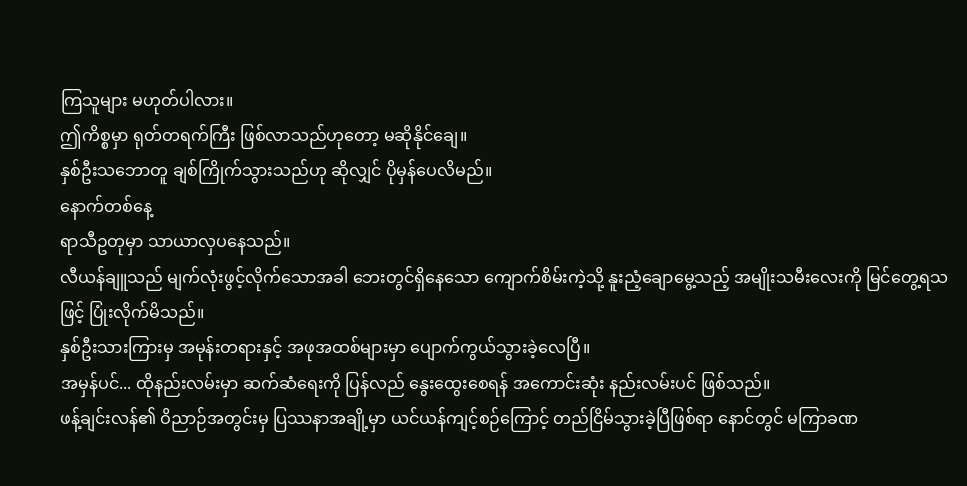ကြသူများ မဟုတ်ပါလား။
ဤကိစ္စမှာ ရုတ်တရက်ကြီး ဖြစ်လာသည်ဟုတော့ မဆိုနိုင်ချေ။
နှစ်ဦးသဘောတူ ချစ်ကြိုက်သွားသည်ဟု ဆိုလျှင် ပိုမှန်ပေလိမည်။
နောက်တစ်နေ့
ရာသီဥတုမှာ သာယာလှပနေသည်။
လီယန်ချူသည် မျက်လုံးဖွင့်လိုက်သောအခါ ဘေးတွင်ရှိနေသော ကျောက်စိမ်းကဲ့သို့ နူးညံ့ချောမွေ့သည့် အမျိုးသမီးလေးကို မြင်တွေ့ရသဖြင့် ပြုံးလိုက်မိသည်။
နှစ်ဦးသားကြားမှ အမုန်းတရားနှင့် အဖုအထစ်များမှာ ပျောက်ကွယ်သွားခဲ့လေပြီ။
အမှန်ပင်... ထိုနည်းလမ်းမှာ ဆက်ဆံရေးကို ပြန်လည် နွေးထွေးစေရန် အကောင်းဆုံး နည်းလမ်းပင် ဖြစ်သည်။
ဖန့်ချင်းလန်၏ ဝိညာဉ်အတွင်းမှ ပြဿနာအချို့မှာ ယင်ယန်ကျင့်စဉ်ကြောင့် တည်ငြိမ်သွားခဲ့ပြီဖြစ်ရာ နောင်တွင် မကြာခဏ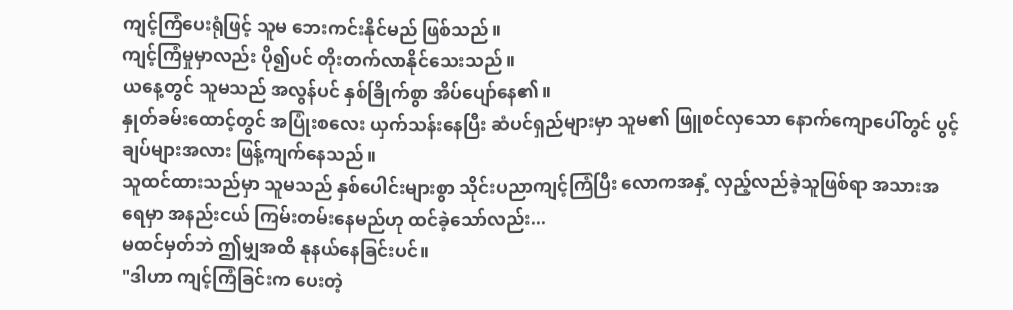ကျင့်ကြံပေးရုံဖြင့် သူမ ဘေးကင်းနိုင်မည် ဖြစ်သည်။
ကျင့်ကြံမှုမှာလည်း ပို၍ပင် တိုးတက်လာနိုင်သေးသည်။
ယနေ့တွင် သူမသည် အလွန်ပင် နှစ်ခြိုက်စွာ အိပ်ပျော်နေ၏။
နှုတ်ခမ်းထောင့်တွင် အပြုံးစလေး ယှက်သန်းနေပြီး ဆံပင်ရှည်များမှာ သူမ၏ ဖြူစင်လှသော နောက်ကျောပေါ်တွင် ပွင့်ချပ်များအလား ဖြန့်ကျက်နေသည်။
သူထင်ထားသည်မှာ သူမသည် နှစ်ပေါင်းများစွာ သိုင်းပညာကျင့်ကြံပြီး လောကအနှံ့ လှည့်လည်ခဲ့သူဖြစ်ရာ အသားအရေမှာ အနည်းငယ် ကြမ်းတမ်းနေမည်ဟု ထင်ခဲ့သော်လည်း...
မထင်မှတ်ဘဲ ဤမျှအထိ နုနယ်နေခြင်းပင်။
"ဒါဟာ ကျင့်ကြံခြင်းက ပေးတဲ့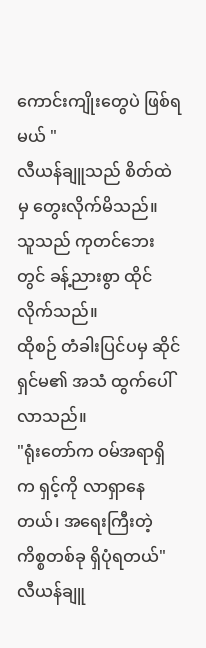ကောင်းကျိုးတွေပဲ ဖြစ်ရမယ် "
လီယန်ချူသည် စိတ်ထဲမှ တွေးလိုက်မိသည်။
သူသည် ကုတင်ဘေးတွင် ခန့်ညားစွာ ထိုင်လိုက်သည်။
ထိုစဉ် တံခါးပြင်ပမှ ဆိုင်ရှင်မ၏ အသံ ထွက်ပေါ်လာသည်။
"ရုံးတော်က ဝမ်အရာရှိ က ရှင့်ကို လာရှာနေတယ်၊ အရေးကြီးတဲ့ ကိစ္စတစ်ခု ရှိပုံရတယ်"
လီယန်ချူ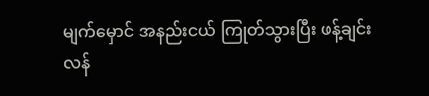မျက်မှောင် အနည်းငယ် ကြုတ်သွားပြီး ဖန့်ချင်းလန်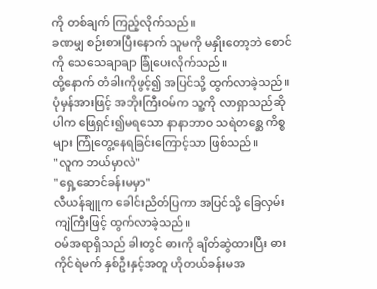ကို တစ်ချက် ကြည့်လိုက်သည်။
ခဏမျှ စဉ်းစားပြီးနောက် သူမကို မနှိုးတော့ဘဲ စောင်ကို သေသေချာချာ ခြုံပေးလိုက်သည်။
ထို့နောက် တံခါးကိုဖွင့်၍ အပြင်သို့ ထွက်လာခဲ့သည်။
ပုံမှန်အားဖြင့် အဘိုးကြီးဝမ်က သူ့ကို လာရှာသည်ဆိုပါက ဖြေရှင်း၍မရသော နာနာဘာဝ သရဲတစ္ဆေ ကိစ္စများ ကြုံတွေ့နေရခြင်းကြောင့်သာ ဖြစ်သည်။
"လူက ဘယ်မှာလဲ"
"ရှေ့ဆောင်ခန်းမမှာ"
လီယန်ချူက ခေါင်းညိတ်ပြကာ အပြင်သို့ ခြေလှမ်းကျဲကြီးဖြင့် ထွက်လာခဲ့သည်။
ဝမ်အရာရှိသည် ခါးတွင် ဓားကို ချိတ်ဆွဲထားပြီး ဓားကိုင်ရဲမက် နှစ်ဦးနှင့်အတူ ဟိုတယ်ခန်းမအ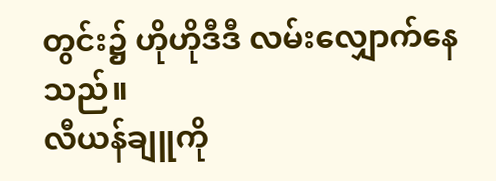တွင်း၌ ဟိုဟိုဒီဒီ လမ်းလျှောက်နေသည်။
လီယန်ချူကို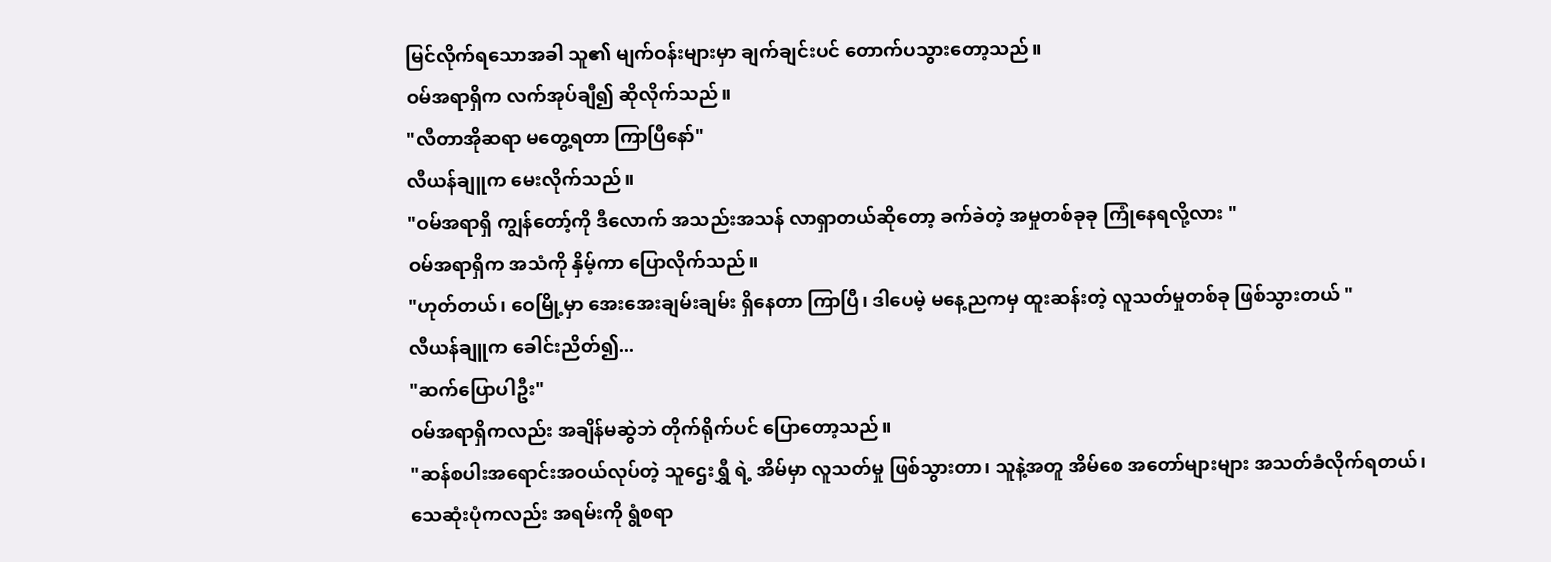မြင်လိုက်ရသောအခါ သူ၏ မျက်ဝန်းများမှာ ချက်ချင်းပင် တောက်ပသွားတော့သည်။
ဝမ်အရာရှိက လက်အုပ်ချီ၍ ဆိုလိုက်သည်။
"လီတာအိုဆရာ မတွေ့ရတာ ကြာပြီနော်"
လီယန်ချူက မေးလိုက်သည်။
"ဝမ်အရာရှိ ကျွန်တော့်ကို ဒီလောက် အသည်းအသန် လာရှာတယ်ဆိုတော့ ခက်ခဲတဲ့ အမှုတစ်ခုခု ကြုံနေရလို့လား "
ဝမ်အရာရှိက အသံကို နှိမ့်ကာ ပြောလိုက်သည်။
"ဟုတ်တယ်၊ ဝေမြို့မှာ အေးအေးချမ်းချမ်း ရှိနေတာ ကြာပြီ၊ ဒါပေမဲ့ မနေ့ညကမှ ထူးဆန်းတဲ့ လူသတ်မှုတစ်ခု ဖြစ်သွားတယ် "
လီယန်ချူက ခေါင်းညိတ်၍...
"ဆက်ပြောပါဦး"
ဝမ်အရာရှိကလည်း အချိန်မဆွဲဘဲ တိုက်ရိုက်ပင် ပြောတော့သည်။
"ဆန်စပါးအရောင်းအဝယ်လုပ်တဲ့ သူဌေးရွှီ ရဲ့ အိမ်မှာ လူသတ်မှု ဖြစ်သွားတာ၊ သူနဲ့အတူ အိမ်စေ အတော်များများ အသတ်ခံလိုက်ရတယ်၊ သေဆုံးပုံကလည်း အရမ်းကို ရွံစရာ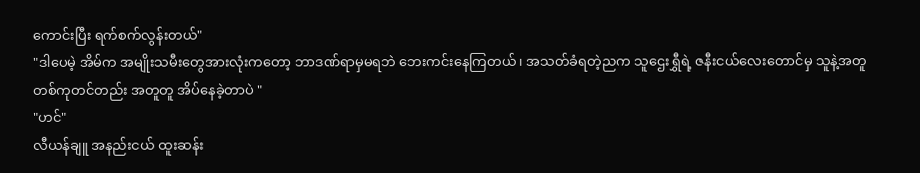ကောင်းပြီး ရက်စက်လွန်းတယ်"
"ဒါပေမဲ့ အိမ်က အမျိုးသမီးတွေအားလုံးကတော့ ဘာဒဏ်ရာမှမရဘဲ ဘေးကင်းနေကြတယ်၊ အသတ်ခံရတဲ့ညက သူဌေးရွှီရဲ့ ဇနီးငယ်လေးတောင်မှ သူနဲ့အတူ တစ်ကုတင်တည်း အတူတူ အိပ်နေခဲ့တာပဲ "
"ဟင်"
လီယန်ချူ အနည်းငယ် ထူးဆန်း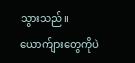သွားသည်။ ယောက်ျားတွေကိုပဲ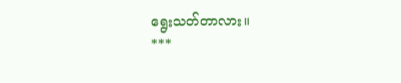ရွေးသတ်တာလား။
***